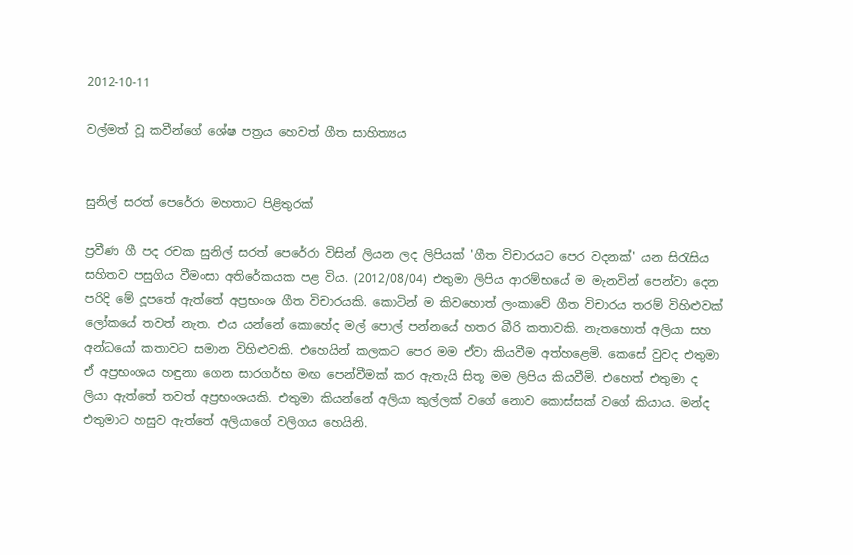2012-10-11

වල්මත් වූ කවීන්ගේ ශේෂ පත්‍රය හෙවත් ගීත සාහිත්‍යය


සුනිල් සරත් පෙරේරා මහතාට පිළිතුරක්

ප්‍රවීණ ගී පද රචක සුනිල් සරත් පෙරේරා විසින් ලියන ලද ලිපියක් 'ගීත විචාරයට පෙර වදනක්' යන සිරැසිය සහිතව පසුගිය වීමංසා අතිරේකයක පළ විය. (2012/08/04) එතුමා ලිපිය ආරම්භයේ ම මැනවින් පෙන්වා දෙන පරිදි මේ දූපතේ ඇත්තේ අප්‍රභංශ ගීත විචාරයකි. කොටින් ම කිවහොත් ලංකාවේ ගීත විචාරය තරම් විහිළුවක් ලෝකයේ තවත් නැත. එය යන්නේ කොහේද මල් පොල් පන්නයේ හතර බීරි කතාවකි. නැතහොත් අලියා සහ අන්ධයෝ කතාවට සමාන විහිළුවකි. එහෙයින් කලකට පෙර මම ඒවා කියවීම අත්හළෙමි. කෙසේ වුවද එතුමා ඒ අප්‍රභංශය හඳුනා ගෙන සාරගර්භ මඟ පෙන්වීමක් කර ඇතැයි සිතූ මම ලිපිය කියවීමි. එහෙත් එතුමා ද ලියා ඇත්තේ තවත් අප්‍රභංශයකි. එතුමා කියන්නේ අලියා කුල්ලක් වගේ නොව කොස්සක් වගේ කියාය. මන්ද එතුමාට හසුව ඇත්තේ අලියාගේ වලිගය හෙයිනි.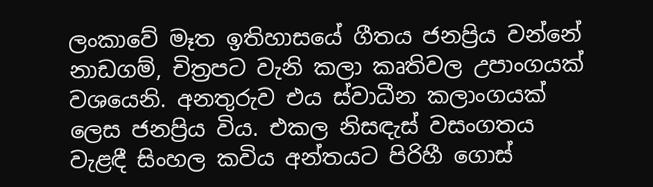ලංකාවේ මෑත ඉතිහාසයේ ගීතය ජනප්‍රිය වන්නේ නාඩගම්, චිත්‍රපට වැනි කලා කෘතිවල උපාංගයක් වශයෙනි. අනතුරුව එය ස්වාධීන කලාංගයක් ලෙස ජනප්‍රිය විය. එකල නිසඳැස් වසංගතය වැළඳී සිංහල කවිය අන්තයට පිරිහී ගොස්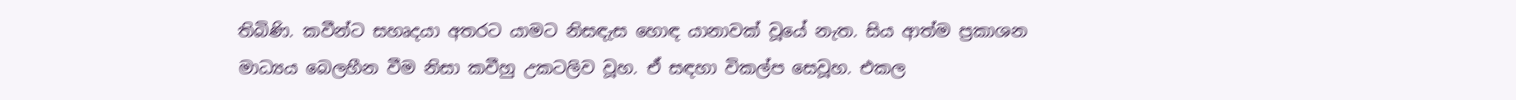තිබිණි. කවීන්ට සහෘදයා අතරට යාමට නිසඳැස හොඳ යානාවක් වූයේ නැත. සිය ආත්ම ප්‍රකාශන මාධ්‍යය බෙලහීන වීම නිසා කවීහු උකටලිව වූහ. ඒ සඳහා විකල්ප සෙවූහ. එකල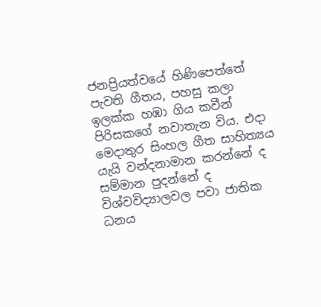ජනප්‍රියත්වයේ හිණිපෙත්තේ පැවති ගීතය, පහසු කලා ඉලක්ක හඹා ගිය කවීන් පිරිසකගේ නවාතැන විය. එදා මෙදාතුර සිංහල ගීත සාහිත්‍යය යැයි වන්දනාමාන කරන්නේ ද සම්මාන පුදන්නේ ද විශ්වවිද්‍යාලවල පවා ජාතික ධනය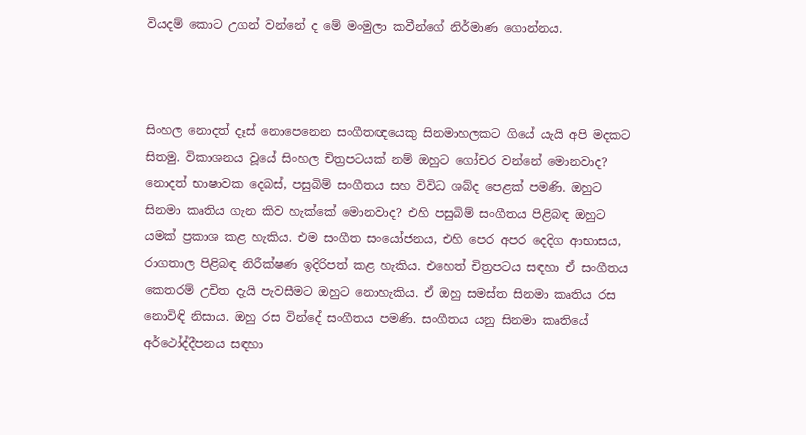වියදම් කොට උගන් වන්නේ ද මේ මංමුලා කවීන්ගේ නිර්මාණ ගොන්නය.



සිංහල නොදත් දෑස් නොපෙනෙන සංගීතඥයෙකු සිනමාහලකට ගියේ යැයි අපි මදකට සිතමු. විකාශනය වූයේ සිංහල චිත්‍රපටයක් නම් ඔහුට ගෝචර වන්නේ මොනවාද? නොදත් භාෂාවක දෙබස්, පසුබිම් සංගීතය සහ විවිධ ශබ්ද පෙළක් පමණි. ඔහුට සිනමා කෘතිය ගැන කිව හැක්කේ මොනවාද? එහි පසුබිම් සංගීතය පිළිබඳ ඔහුට යමක් ප්‍රකාශ කළ හැකිය. එම සංගීත සංයෝජනය, එහි පෙර අපර දෙදිග ආභාසය, රාගතාල පිළිබඳ නිරීක්ෂණ ඉදිරිපත් කළ හැකිය. එහෙත් චිත්‍රපටය සඳහා ඒ සංගීතය කෙතරම් උචිත දැයි පැවසීමට ඔහුට නොහැකිය. ඒ ඔහු සමස්ත සිනමා කෘතිය රස නොවිඳි නිසාය. ඔහු රස වින්දේ සංගීතය පමණි. සංගීතය යනු සිනමා කෘතියේ අර්ථෝද්දීපනය සඳහා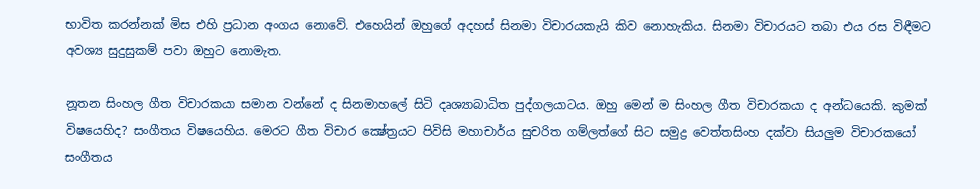භාවිත කරන්නක් මිස එහි ප්‍රධාන අංගය නොවේ. එහෙයින් ඔහුගේ අදහස් සිනමා විචාරයකැයි කිව නොහැකිය. සිනමා විචාරයට තබා එය රස විඳීමට අවශ්‍ය සුදුසුකම් පවා ඔහුට නොමැත.

නූතන සිංහල ගීත විචාරකයා සමාන වන්නේ ද සිනමාහලේ සිටි දෘශ්‍යාබාධිත පුද්ගලයාටය. ඔහු මෙන් ම සිංහල ගීත විචාරකයා ද අන්ධයෙකි. කුමක් විෂයෙහිද? සංගීතය විෂයෙහිය. මෙරට ගීත විචාර ක්‍ෂේත්‍රයට පිවිසි මහාචාර්ය සුචරිත ගම්ලත්ගේ සිට සමුද්‍ර වෙත්තසිංහ දක්වා සියලුම විචාරකයෝ සංගීතය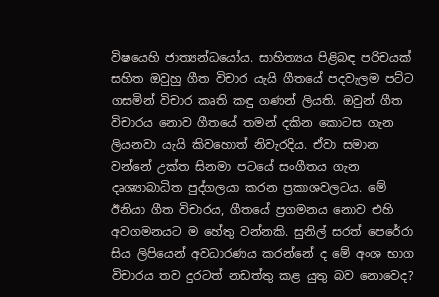විෂයෙහි ජාත්‍යන්ධයෝය. සාහිත්‍යය පිළිබඳ පරිචයක් සහිත ඔවුහු ගීත විචාර යැයි ගීතයේ පදවැලම පට්ට ගසමින් විචාර කෘති කඳු ගණන් ලියති. ඔවුන් ගීත විචාරය නොව ගීතයේ තමන් දකින කොටස ගැන ලියනවා යැයි කිවහොත් නිවැරදිය. ඒවා සමාන වන්නේ උක්ත සිනමා පටයේ සංගීතය ගැන දෘශ්‍යාබාධිත පුද්ගලයා කරන ප්‍රකාශවලටය. මේ ඊනියා ගීත විචාරය, ගීතයේ ප්‍රගමනය නොව එහි අවගමනයට ම හේතු වන්නකි. සුනිල් සරත් පෙරේරා සිය ලිපියෙන් අවධාරණය කරන්නේ ද මේ අංශ භාග විචාරය තව දුරටත් නඩත්තු කළ යුතු බව නොවෙද?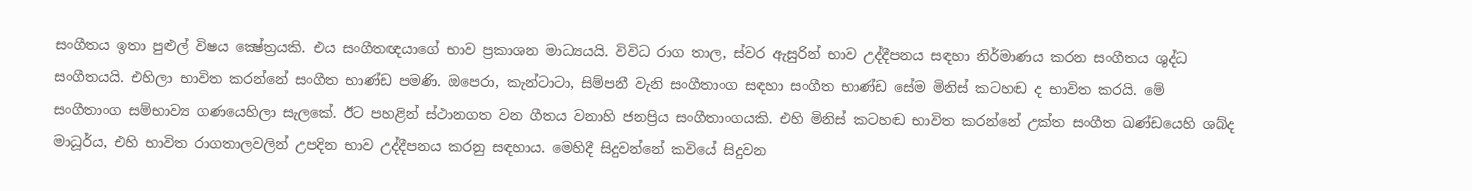සංගීතය ඉතා පුළුල් විෂය ක්‍ෂේත්‍රයකි. එය සංගීතඥයාගේ භාව ප්‍රකාශන මාධ්‍යයයි. විවිධ රාග තාල, ස්වර ඇසුරින් භාව උද්දීපනය සඳහා නිර්මාණය කරන සංගීතය ශුද්ධ සංගීතයයි. එහිලා භාවිත කරන්නේ සංගීත භාණ්ඩ පමණි. ඔපෙරා, කැන්ටාටා, සිම්පනී වැනි සංගීතාංග සඳහා සංගීත භාණ්ඩ සේම මිනිස් කටහඬ ද භාවිත කරයි. මේ සංගීතාංග සම්භාව්‍ය ගණයෙහිලා සැලකේ. ඊට පහළින් ස්ථානගත වන ගීතය වනාහි ජනප්‍රිය සංගීතාංගයකි. එහි මිනිස් කටහඬ භාවිත කරන්නේ උක්ත සංගීත ඛණ්ඩයෙහි ශබ්ද මාධූර්ය, එහි භාවිත රාගතාලවලින් උපදින භාව උද්දීපනය කරනු සඳහාය. මෙහිදී සිදුවන්නේ කවියේ සිදුවන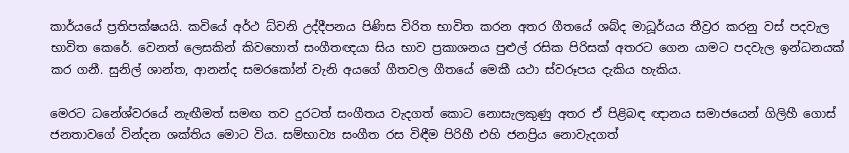කාර්යයේ ප්‍රතිපක්ෂයයි. කවියේ අර්ථ ධ්වනි උද්දීපනය පිණිස විරිත භාවිත කරන අතර ගීතයේ ශබ්ද මාධූර්යය තීව්‍රර කරනු වස් පදවැල භාවිත කෙරේ. වෙනත් ලෙසකින් කිවහොත් සංගීතඥයා සිය භාව ප්‍රකාශනය පුළුල් රසික පිරිසක් අතරට ගෙන යාමට පදවැල ඉන්ධනයක් කර ගනී. සුනිල් ශාන්ත, ආනන්ද සමරකෝන් වැනි අයගේ ගීතවල ගීතයේ මෙකී යථා ස්වරූපය දැකිය හැකිය.

මෙරට ධනේශ්වරයේ නැඟීමත් සමඟ තව දුරටත් සංගීතය වැදගත් කොට නොසැලකුණු අතර ඒ පිළිබඳ ඥානය සමාජයෙන් ගිලිහී ගොස් ජනතාවගේ වින්දන ශක්තිය මොට විය. සම්භාව්‍ය සංගීත රස විඳීම පිරිහී එහි ජනප්‍රිය නොවැදගත්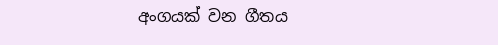අංගයක් වන ගීතය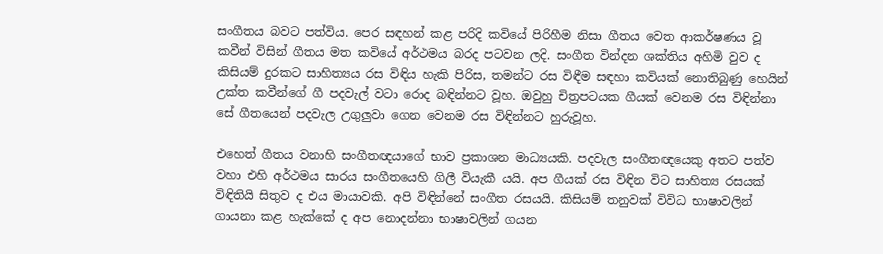සංගීතය බවට පත්විය. පෙර සඳහන් කළ පරිදි කවියේ පිරිහීම නිසා ගීතය වෙත ආකර්ෂණය වූ කවීන් විසින් ගීතය මත කවියේ අර්ථමය බරද පටවන ලදි. සංගීත වින්දන ශක්තිය අහිමි වුව ද කිසියම් දුරකට සාහිත්‍යය රස විඳිය හැකි පිරිස, තමන්ට රස විඳීම සඳහා කවියක් නොතිබුණු හෙයින් උක්ත කවීන්ගේ ගී පදවැල් වටා රොද බඳින්නට වූහ. ඔවුහු චිත්‍රපටයක ගීයක් වෙනම රස විඳින්නා සේ ගීතයෙන් පදවැල උගුලුවා ගෙන වෙනම රස විඳින්නට හුරුවූහ.

එහෙත් ගීතය වනාහි සංගීතඥයාගේ භාව ප්‍රකාශන මාධ්‍යයකි. පදවැල සංගීතඥයෙකු අතට පත්ව වහා එහි අර්ථමය සාරය සංගීතයෙහි ගිලී වියැකී යයි. අප ගීයක් රස විඳින විට සාහිත්‍ය රසයක් විඳිතියි සිතුව ද එය මායාවකි. අපි විඳින්නේ සංගීත රසයයි. කිසියම් තනුවක් විවිධ භාෂාවලින් ගායනා කළ හැක්කේ ද අප නොදන්නා භාෂාවලින් ගයන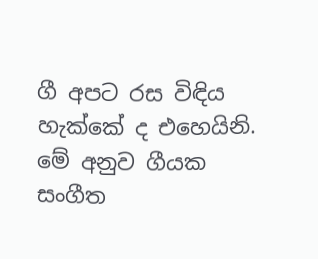ගී අපට රස විඳිය හැක්කේ ද එහෙයිනි. මේ අනුව ගීයක සංගීත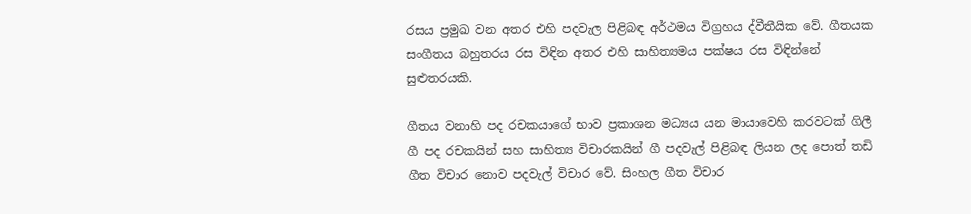රසය ප්‍රමුඛ වන අතර එහි පදවැල පිළිබඳ අර්ථමය විග්‍රහය ද්වීතීයික වේ. ගීතයක සංගීතය බහුතරය රස විඳින අතර එහි සාහිත්‍යමය පක්ෂය රස විඳින්නේ සුළුතරයකි.

ගීතය වනාහි පද රචකයාගේ භාව ප්‍රකාශන මධ්‍යය යන මායාවෙහි කරවටක් ගිලී ගී පද රචකයින් සහ සාහිත්‍ය විචාරකයින් ගී පදවැල් පිළිබඳ ලියන ලද පොත් තඩි ගීත විචාර නොව පදවැල් විචාර වේ. සිංහල ගීත විචාර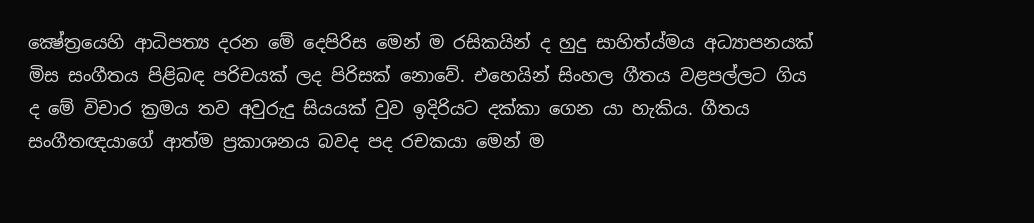ක්‍ෂේත්‍රයෙහි ආධිපත්‍ය දරන මේ දෙපිරිස මෙන් ම රසිකයින් ද හුදු සාහිත්ය්මය අධ්‍යාපනයක් මිස සංගීතය පිළිබඳ පරිචයක් ලද පිරිසක් නොවේ. එහෙයින් සිංහල ගීතය වළපල්ලට ගිය ද මේ විචාර ක්‍රමය තව අවුරුදු සියයක් වුව ඉදිරියට දක්කා ගෙන යා හැකිය. ගීතය සංගීතඥයාගේ ආත්ම ප්‍රකාශනය බවද පද රචකයා මෙන් ම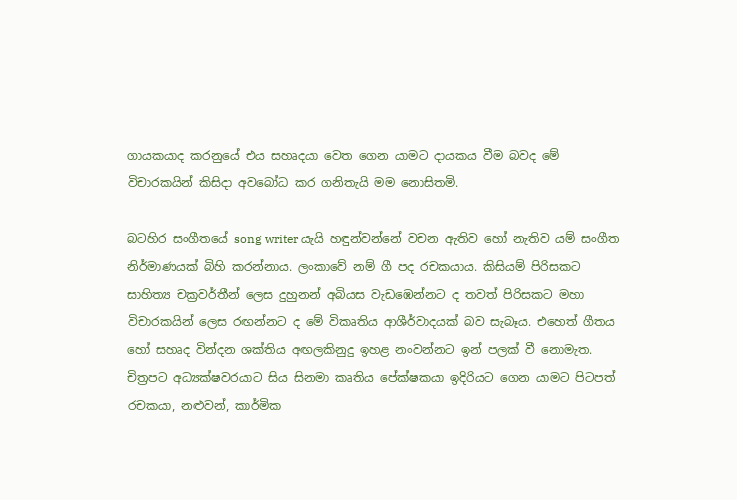ගායකයාද කරනුයේ එය සහෘදයා වෙත ගෙන යාමට දායකය වීම බවද මේ විචාරකයින් කිසිදා අවබෝධ කර ගනිතැයි මම නොසිතමි.

බටහිර සංගීතයේ song writer යැයි හඳුන්වන්නේ වචන ඇතිව හෝ නැතිව යම් සංගීත නිර්මාණයක් බිහි කරන්නාය. ලංකාවේ නම් ගී පද රචකයාය. කිසියම් පිරිසකට සාහිත්‍ය චක්‍රවර්තීන් ලෙස දුහුනන් අබියස වැඩඹෙන්නට ද තවත් පිරිසකට මහා විචාරකයින් ලෙස රඟන්නට ද මේ විකෘතිය ආශීර්වාදයක් බව සැබෑය. එහෙත් ගීතය හෝ සහෘද වින්දන ශක්තිය අඟලකිනුදු ඉහළ නංවන්නට ඉන් පලක් වී නොමැත. චිත්‍රපට අධ්‍යක්ෂවරයාට සිය සිනමා කෘතිය පේක්ෂකයා ඉදිරියට ගෙන යාමට පිටපත් රචකයා, නළුවන්, කාර්මික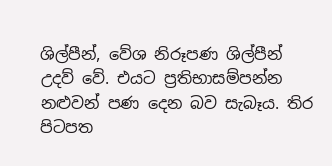ශිල්පීන්, වේශ නිරූපණ ශිල්පීන් උදව් වේ. එයට ප්‍රතිභාසම්පන්න නළුවන් පණ දෙන බව සැබෑය. තිර පිටපත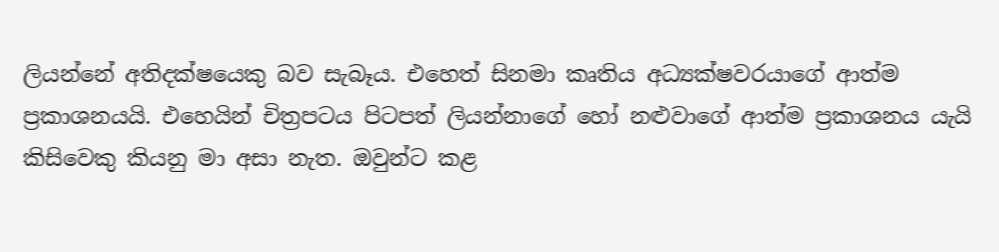ලියන්නේ අතිදක්ෂයෙකු බව සැබෑය. එහෙත් සිනමා කෘතිය අධ්‍යක්ෂවරයාගේ ආත්ම ප්‍රකාශනයයි. එහෙයින් චිත්‍රපටය පිටපත් ලියන්නාගේ හෝ නළුවාගේ ආත්ම ප්‍රකාශනය යැයි කිසිවෙකු කියනු මා අසා නැත. ඔවුන්ට කළ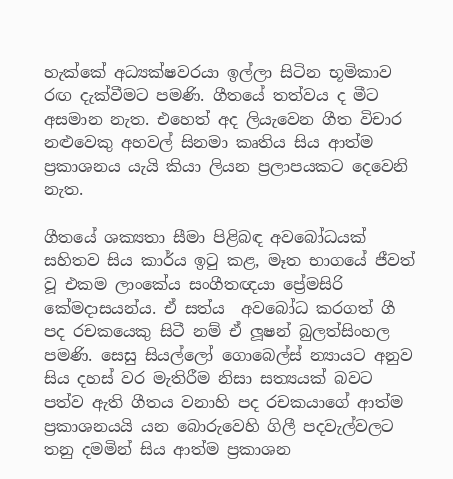හැක්කේ අධ්‍යක්ෂවරයා ඉල්ලා සිටින භූමිකාව රඟ දැක්වීමට පමණි. ගීතයේ තත්වය ද මීට අසමාන නැත. එහෙත් අද ලියැවෙන ගීත විචාර නළුවෙකු අහවල් සිනමා කෘතිය සිය ආත්ම ප්‍රකාශනය යැයි කියා ලියන ප්‍රලාපයකට දෙවෙනි නැත.

ගීතයේ ශක්‍යතා සීමා පිළිබඳ අවබෝධයක් සහිතව සිය කාර්ය ඉටු කළ, මෑත භාගයේ ජීවත් වූ එකම ලාංකේය සංගීතඥයා ප්‍රේමසිරි කේමදාසයන්ය. ඒ සත්ය  අවබෝධ කරගත් ගී පද රචකයෙකු සිටී නම් ඒ ලූෂන් බුලත්සිංහල පමණි. සෙසු සියල්ලෝ ගොබෙල්ස් න්‍යායට අනුව සිය දහස් වර මැතිරීම නිසා සත්‍යයක් බවට පත්ව ඇති ගීතය වනාහි පද රචකයාගේ ආත්ම ප්‍රකාශනයයි යන බොරුවෙහි ගිලී පදවැල්වලට තනු දමමින් සිය ආත්ම ප්‍රකාශන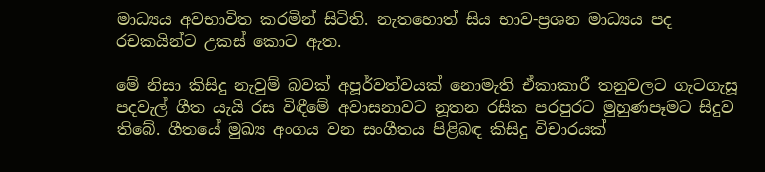මාධ්‍යය අවභාවිත කරමින් සිටිති. නැතහොත් සිය භාව-ප්‍රශන මාධ්‍යය පද රචකයින්ට උකස් කොට ඇත.

මේ නිසා කිසිදු නැවුම් බවක් අපූර්වත්වයක් නොමැති ඒකාකාරී තනුවලට ගැටගැසූ පදවැල් ගීත යැයි රස විඳීමේ අවාසනාවට නූතන රසික පරපුරට මුහුණපෑමට සිදුව තිබේ. ගීතයේ මුඛ්‍ය අංගය වන සංගීතය පිළිබඳ කිසිදු විචාරයක්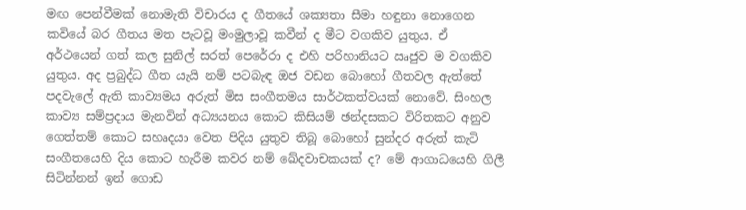මඟ පෙන්වීමක් නොමැති විචාරය ද ගීතයේ ශක්‍යතා සීමා හඳුනා නොගෙන කවියේ බර ගීතය මත පැටවූ මංමුලාවූ කවීන් ද මීට වගකිව යුතුය. ඒ අර්ථයෙන් ගත් කල සුනිල් සරත් පෙරේරා ද එහි පරිහානියට ඍජුව ම වගකිව යුතුය. අද ප්‍රබුද්ධ ගීත යැයි නම් පටබැඳ ඔජ වඩන බොහෝ ගීතවල ඇත්තේ පදවැලේ ඇති කාව්‍යමය අරුත් මිස සංගීතමය සාර්ථකත්වයක් නොවේ. සිංහල කාව්‍ය සම්ප්‍රදාය මැනවින් අධ්‍යයනය කොට කිසියම් ඡන්දසකට විරිතකට අනුව ගෙත්තම් කොට සහෘදයා වෙත පිදිය යුතුව තිබූ බොහෝ සුන්දර අරුත් කැටි සංගීතයෙහි දිය කොට හැරීම කවර නම් ඛේදවාචකයක් ද? මේ ආගාධයෙහි ගිලී සිටින්නන් ඉන් ගොඩ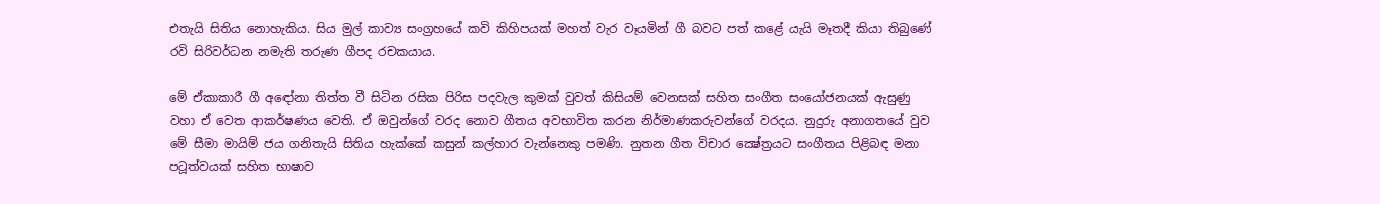එතැයි සිතිය නොහැකිය. සිය මුල් කාව්‍ය සංග්‍රහයේ කවි කිහිපයක් මහත් වැර වෑයමින් ගී බවට පත් කළේ යැයි මෑතදී කියා තිබුණේ රවි සිරිවර්ධන නමැති තරුණ ගීපද රචකයාය.

මේ ඒකාකාරී ගී අඳෝනා තිත්ත වී සිටින රසික පිරිස පදවැල කුමක් වුවත් කිසියම් වෙනසක් සහිත සංගීත සංයෝජනයක් ඇසුණු වහා ඒ වෙත ආකර්ෂණය වෙති. ඒ ඔවුන්ගේ වරද නොව ගීතය අවභාවිත කරන නිර්මාණකරුවන්ගේ වරදය. නුදුරු අනාගතයේ වුව මේ සීමා මායිම් ජය ගනිතැයි සිතිය හැක්කේ කසුන් කල්හාර වැන්නෙකු පමණි. නුතන ගීත විචාර ක්‍ෂේත්‍රයට සංගීතය පිළිබඳ මනා පටූත්වයක් සහිත භාෂාව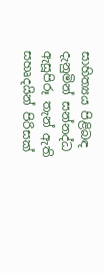සාහිත්‍යය පිළිබඳ දැනුමින් සන්නද්ධ ඇසූපිරූ තැන් ඇති සහෘදයින් පිරිසක්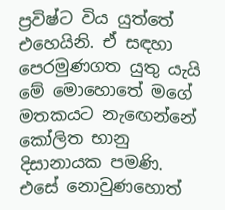ප්‍රවිෂ්ට විය යුත්තේ එහෙයිනි. ඒ සඳහා පෙරමුණගත යුතු යැයි මේ මොහොතේ මගේ මතකයට නැඟෙන්නේ කෝලිත භානු දිසානායක පමණි. එසේ නොවුණහොත්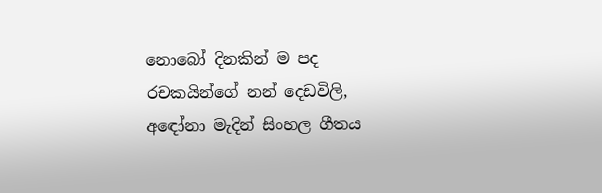නොබෝ දිනකින් ම පද රචකයින්ගේ නන් දෙඩවිලි, අඳෝනා මැදින් සිංහල ගීතය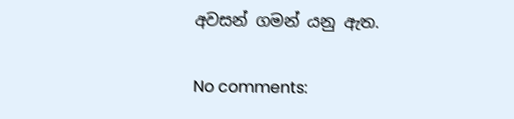අවසන් ගමන් යනු ඇත.

No comments: